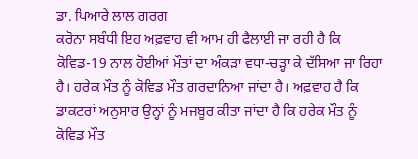ਡਾ. ਪਿਆਰੇ ਲਾਲ ਗਰਗ
ਕਰੋਨਾ ਸਬੰਧੀ ਇਹ ਅਫ਼ਵਾਹ ਵੀ ਆਮ ਹੀ ਫੈਲਾਈ ਜਾ ਰਹੀ ਹੈ ਕਿ ਕੋਵਿਡ-19 ਨਾਲ ਹੋਈਆਂ ਮੌਤਾਂ ਦਾ ਅੰਕੜਾ ਵਧਾ-ਚੜ੍ਹਾ ਕੇ ਦੱਸਿਆ ਜਾ ਰਿਹਾ ਹੈ। ਹਰੇਕ ਮੌਤ ਨੂੰ ਕੋਵਿਡ ਮੌਤ ਗਰਦਾਨਿਆ ਜਾਂਦਾ ਹੈ। ਅਫ਼ਵਾਹ ਹੈ ਕਿ ਡਾਕਟਰਾਂ ਅਨੁਸਾਰ ਉਨ੍ਹਾਂ ਨੂੰ ਮਜਬੂਰ ਕੀਤਾ ਜਾਂਦਾ ਹੈ ਕਿ ਹਰੇਕ ਮੌਤ ਨੂੰ ਕੋਵਿਡ ਮੌਤ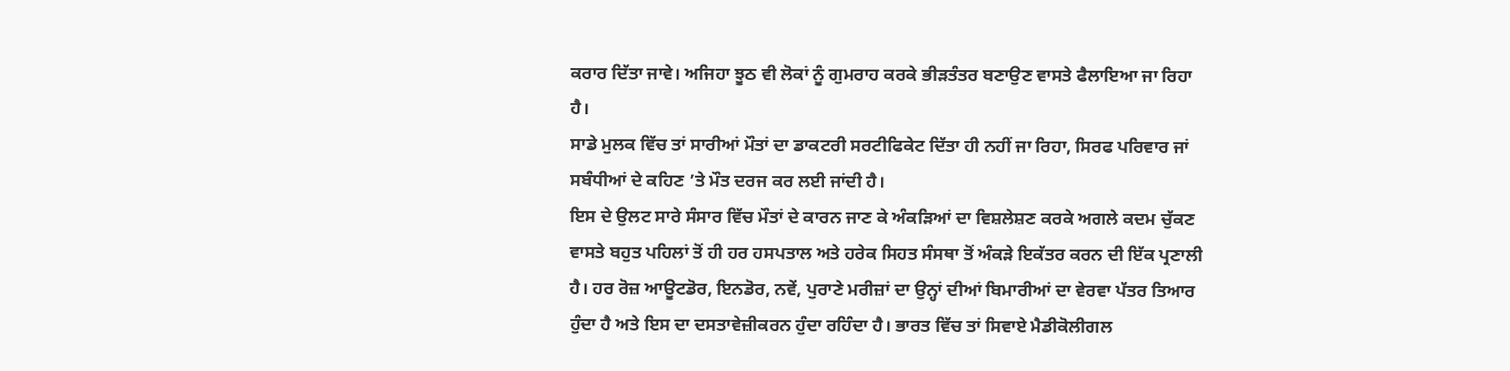ਕਰਾਰ ਦਿੱਤਾ ਜਾਵੇ। ਅਜਿਹਾ ਝੂਠ ਵੀ ਲੋਕਾਂ ਨੂੰ ਗੁਮਰਾਹ ਕਰਕੇ ਭੀੜਤੰਤਰ ਬਣਾਉਣ ਵਾਸਤੇ ਫੈਲਾਇਆ ਜਾ ਰਿਹਾ ਹੈ।
ਸਾਡੇ ਮੁਲਕ ਵਿੱਚ ਤਾਂ ਸਾਰੀਆਂ ਮੌਤਾਂ ਦਾ ਡਾਕਟਰੀ ਸਰਟੀਫਿਕੇਟ ਦਿੱਤਾ ਹੀ ਨਹੀਂ ਜਾ ਰਿਹਾ, ਸਿਰਫ ਪਰਿਵਾਰ ਜਾਂ ਸਬੰਧੀਆਂ ਦੇ ਕਹਿਣ ’ਤੇ ਮੌਤ ਦਰਜ ਕਰ ਲਈ ਜਾਂਦੀ ਹੈ।
ਇਸ ਦੇ ਉਲਟ ਸਾਰੇ ਸੰਸਾਰ ਵਿੱਚ ਮੌਤਾਂ ਦੇ ਕਾਰਨ ਜਾਣ ਕੇ ਅੰਕੜਿਆਂ ਦਾ ਵਿਸ਼ਲੇਸ਼ਣ ਕਰਕੇ ਅਗਲੇ ਕਦਮ ਚੁੱਕਣ ਵਾਸਤੇ ਬਹੁਤ ਪਹਿਲਾਂ ਤੋਂ ਹੀ ਹਰ ਹਸਪਤਾਲ ਅਤੇ ਹਰੇਕ ਸਿਹਤ ਸੰਸਥਾ ਤੋਂ ਅੰਕੜੇ ਇਕੱਤਰ ਕਰਨ ਦੀ ਇੱਕ ਪ੍ਰਣਾਲੀ ਹੈ। ਹਰ ਰੋਜ਼ ਆਊਟਡੋਰ, ਇਨਡੋਰ, ਨਵੇਂ, ਪੁਰਾਣੇ ਮਰੀਜ਼ਾਂ ਦਾ ਉਨ੍ਹਾਂ ਦੀਆਂ ਬਿਮਾਰੀਆਂ ਦਾ ਵੇਰਵਾ ਪੱਤਰ ਤਿਆਰ ਹੁੰਦਾ ਹੈ ਅਤੇ ਇਸ ਦਾ ਦਸਤਾਵੇਜ਼ੀਕਰਨ ਹੁੰਦਾ ਰਹਿੰਦਾ ਹੈ। ਭਾਰਤ ਵਿੱਚ ਤਾਂ ਸਿਵਾਏ ਮੈਡੀਕੋਲੀਗਲ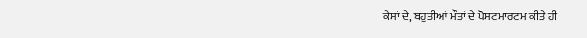ਕੇਸਾਂ ਦੇ, ਬਹੁਤੀਆਂ ਮੌਤਾਂ ਦੇ ਪੋਸਟਮਾਰਟਮ ਕੀਤੇ ਹੀ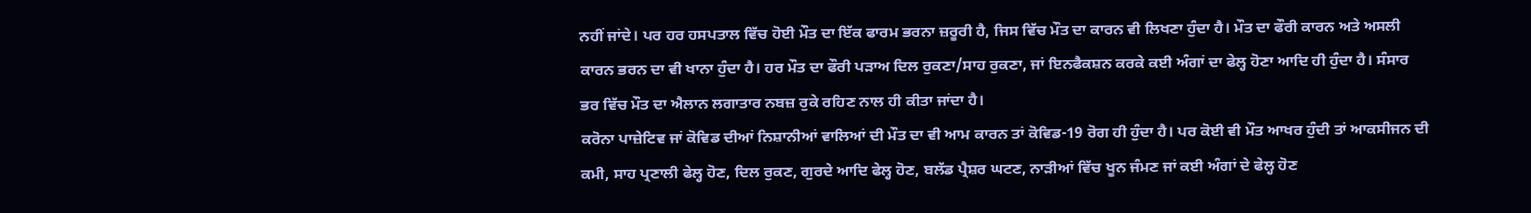ਨਹੀਂ ਜਾਂਦੇ। ਪਰ ਹਰ ਹਸਪਤਾਲ ਵਿੱਚ ਹੋਈ ਮੌਤ ਦਾ ਇੱਕ ਫਾਰਮ ਭਰਨਾ ਜ਼ਰੂਰੀ ਹੈ, ਜਿਸ ਵਿੱਚ ਮੌਤ ਦਾ ਕਾਰਨ ਵੀ ਲਿਖਣਾ ਹੁੰਦਾ ਹੈ। ਮੌਤ ਦਾ ਫੌਰੀ ਕਾਰਨ ਅਤੇ ਅਸਲੀ ਕਾਰਨ ਭਰਨ ਦਾ ਵੀ ਖਾਨਾ ਹੁੰਦਾ ਹੈ। ਹਰ ਮੌਤ ਦਾ ਫੌਰੀ ਪੜਾਅ ਦਿਲ ਰੁਕਣਾ/ਸਾਹ ਰੁਕਣਾ, ਜਾਂ ਇਨਫੈਕਸ਼ਨ ਕਰਕੇ ਕਈ ਅੰਗਾਂ ਦਾ ਫੇਲ੍ਹ ਹੋਣਾ ਆਦਿ ਹੀ ਹੁੰਦਾ ਹੈ। ਸੰਸਾਰ ਭਰ ਵਿੱਚ ਮੌਤ ਦਾ ਐਲਾਨ ਲਗਾਤਾਰ ਨਬਜ਼ ਰੁਕੇ ਰਹਿਣ ਨਾਲ ਹੀ ਕੀਤਾ ਜਾਂਦਾ ਹੈ।
ਕਰੋਨਾ ਪਾਜ਼ੇਟਿਵ ਜਾਂ ਕੋਵਿਡ ਦੀਆਂ ਨਿਸ਼ਾਨੀਆਂ ਵਾਲਿਆਂ ਦੀ ਮੌਤ ਦਾ ਵੀ ਆਮ ਕਾਰਨ ਤਾਂ ਕੋਵਿਡ-19 ਰੋਗ ਹੀ ਹੁੰਦਾ ਹੈ। ਪਰ ਕੋਈ ਵੀ ਮੌਤ ਆਖਰ ਹੁੰਦੀ ਤਾਂ ਆਕਸੀਜਨ ਦੀ ਕਮੀ, ਸਾਹ ਪ੍ਰਣਾਲੀ ਫੇਲ੍ਹ ਹੋਣ, ਦਿਲ ਰੁਕਣ, ਗੁਰਦੇ ਆਦਿ ਫੇਲ੍ਹ ਹੋਣ, ਬਲੱਡ ਪ੍ਰੈਸ਼ਰ ਘਟਣ, ਨਾੜੀਆਂ ਵਿੱਚ ਖੂਨ ਜੰਮਣ ਜਾਂ ਕਈ ਅੰਗਾਂ ਦੇ ਫੇਲ੍ਹ ਹੋਣ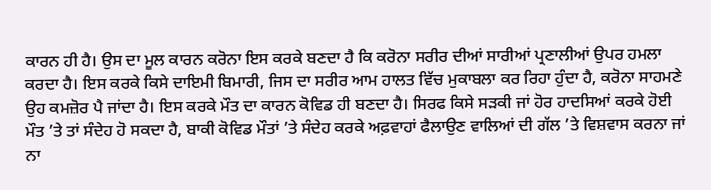ਕਾਰਨ ਹੀ ਹੈ। ਉਸ ਦਾ ਮੂਲ ਕਾਰਨ ਕਰੋਨਾ ਇਸ ਕਰਕੇ ਬਣਦਾ ਹੈ ਕਿ ਕਰੋਨਾ ਸਰੀਰ ਦੀਆਂ ਸਾਰੀਆਂ ਪ੍ਰਣਾਲੀਆਂ ਉਪਰ ਹਮਲਾ ਕਰਦਾ ਹੈ। ਇਸ ਕਰਕੇ ਕਿਸੇ ਦਾਇਮੀ ਬਿਮਾਰੀ, ਜਿਸ ਦਾ ਸਰੀਰ ਆਮ ਹਾਲਤ ਵਿੱਚ ਮੁਕਾਬਲਾ ਕਰ ਰਿਹਾ ਹੁੰਦਾ ਹੈ, ਕਰੋਨਾ ਸਾਹਮਣੇ ਉਹ ਕਮਜ਼ੋਰ ਪੈ ਜਾਂਦਾ ਹੈ। ਇਸ ਕਰਕੇ ਮੌਤ ਦਾ ਕਾਰਨ ਕੋਵਿਡ ਹੀ ਬਣਦਾ ਹੈ। ਸਿਰਫ ਕਿਸੇ ਸੜਕੀ ਜਾਂ ਹੋਰ ਹਾਦਸਿਆਂ ਕਰਕੇ ਹੋਈ ਮੌਤ ’ਤੇ ਤਾਂ ਸੰਦੇਹ ਹੋ ਸਕਦਾ ਹੈ, ਬਾਕੀ ਕੋਵਿਡ ਮੌਤਾਂ ’ਤੇ ਸੰਦੇਹ ਕਰਕੇ ਅਫ਼ਵਾਹਾਂ ਫੈਲਾਉਣ ਵਾਲਿਆਂ ਦੀ ਗੱਲ ’ਤੇ ਵਿਸ਼ਵਾਸ ਕਰਨਾ ਜਾਂ ਨਾ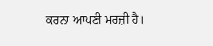ਕਰਨਾ ਆਪਣੀ ਮਰਜ਼ੀ ਹੈ।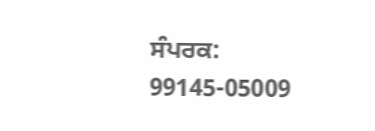ਸੰਪਰਕ: 99145-05009